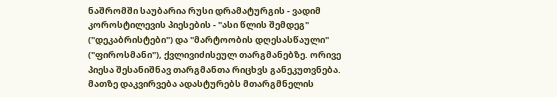ნაშრომში საუბარია რუსი დრამატურგის - ვადიმ კოროსტილევის პიესების - "ასი წლის შემდეგ" ("დეკაბრისტები") და "მარტოობის დღესასწაული" ("ფიროსმანი"), ქვლივიძისეულ თარგმანებზე. ორივე პიესა შესანიშნავ თარგმანთა რიცხვს განეკუთვნება. მათზე დაკვირვება ადასტურებს მთარგმნელის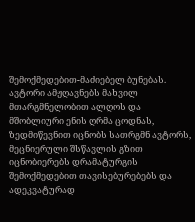შემოქმედებით-მაძიებელ ბუნებას. ავტორი ამჟღავნებს მახვილ მთარგმნელობით ალღოს და მშობლიური ენის ღრმა ცოდნას, ზედმიწევნით იცნობს სათრგმნ ავტორს, მეცნიერული შსწავლის გზით იცნობიერებს დრამატურგის შემოქმედებით თავისებურებებს და ადეკვატურად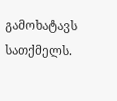გამოხატავს სათქმელს.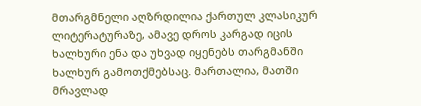მთარგმნელი აღზრდილია ქართულ კლასიკურ ლიტერატურაზე, ამავე დროს კარგად იცის ხალხური ენა და უხვად იყენებს თარგმანში ხალხურ გამოთქმებსაც. მართალია, მათში მრავლად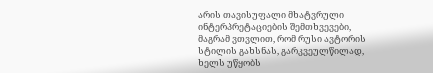არის თავისუფალი მხატვრული ინტერპრეტაციების შემთხვევები, მაგრამ ვთვლით, რომ რუსი ავტორის სტილის გახსნას, გარკვეულწილად, ხელს უწყობს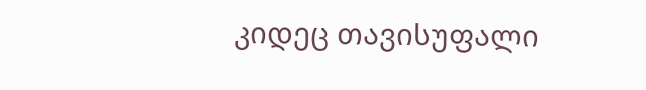კიდეც თავისუფალი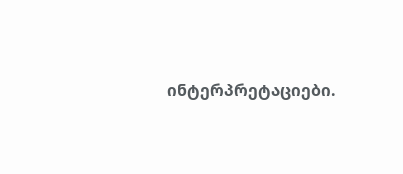ინტერპრეტაციები.